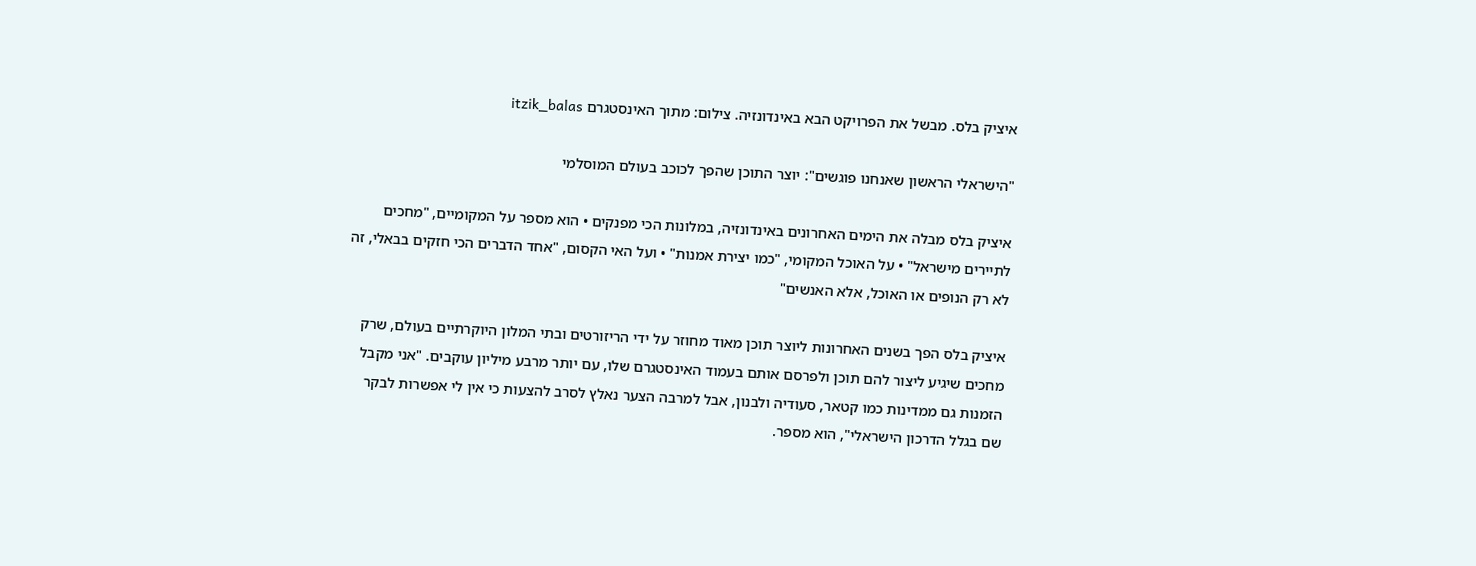איציק בלס. מבשל את הפרויקט הבא באינדונזיה. צילום: מתוך האינסטגרם itzik_balas

"הישראלי הראשון שאנחנו פוגשים": יוצר התוכן שהפך לכוכב בעולם המוסלמי

איציק בלס מבלה את הימים האחרונים באינדונזיה, במלונות הכי מפנקים • הוא מספר על המקומיים, "מחכים לתיירים מישראל" • על האוכל המקומי, "כמו יצירת אמנות" • ועל האי הקסום, "אחד הדברים הכי חזקים בבאלי, זה לא רק הנופים או האוכל, אלא האנשים"

איציק בלס הפך בשנים האחרונות ליוצר תוכן מאוד מחוזר על ידי הריזורטים ובתי המלון היוקרתיים בעולם, שרק מחכים שיגיע ליצור להם תוכן ולפרסם אותם בעמוד האינסטגרם שלו, עם יותר מרבע מיליון עוקבים. "אני מקבל הזמנות גם ממדינות כמו קטאר, סעודיה ולבנון, אבל למרבה הצער נאלץ לסרב להצעות כי אין לי אפשרות לבקר שם בגלל הדרכון הישראלי", הוא מספר.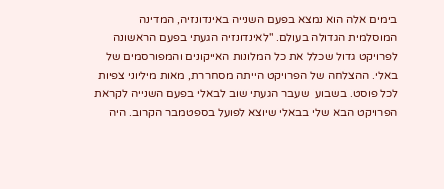בימים אלה הוא נמצא בפעם השנייה באינדונזיה, המדינה המוסלמית הגדולה בעולם. "לאינדונזיה הגעתי בפעם הראשונה לפרויקט גדול שכלל את כל המלונות האייקונים והמפורסמים של באלי. ההצלחה של הפרויקט הייתה מסחררת, מאות מיליוני צפיות לכל פוסט. בשבוע  שעבר הגעתי שוב לבאלי בפעם השנייה לקראת הפרויקט הבא שלי בבאלי שיוצא לפועל בספטמבר הקרוב. היה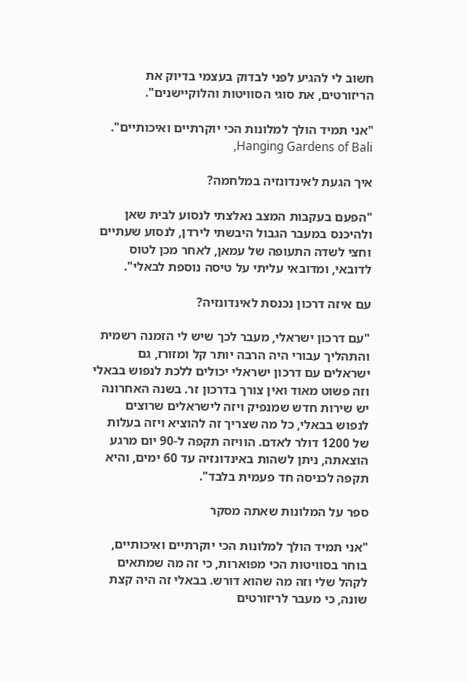חשוב לי להגיע לפני לבדוק בעצמי בדיוק את הריזורטים, את סוגי הסוויטות והלוקיישנים".

"אני תמיד הולך למלונות הכי יוקרתיים ואיכותיים". Hanging Gardens of Bali,

איך הגעת לאינדונזיה במלחמה?

"הפעם בעקבות המצב נאלצתי לנסוע לבית שאן ולהיכנס במעבר הגבול היבשתי לירדן, לנסוע שעתיים וחצי לשדה התעופה של עמאן, לאחר מכן לטוס לדובאי, ומדובאי עליתי על טיסה נוספת לבאלי".

עם איזה דרכון נכנסת לאינדונזיה?

"עם דרכון ישראלי, מעבר לכך שיש לי הזמנה רשמית והתהליך עבורי היה הרבה יותר קל ומזורז, גם ישראלים עם דרכון ישראלי יכולים ללכת לנפוש בבאלי וזה פשוט מאוד ואין צורך בדרכון זר. בשנה האחרונה יש שירות חדש שמנפיק ויזה לישראלים שרוצים לנפוש בבאלי, כל מה שצריך זה להוציא ויזה בעלות של 1200 דולר לאדם. הוויזה תקפה ל-90 יום מרגע הוצאתה, ניתן לשהות באינדונזיה עד 60 ימים, והיא תקפה לכניסה חד פעמית בלבד".

ספר על המלונות שאתה מסקר

"אני תמיד הולך למלונות הכי יוקרתיים ואיכותיים, בוחר בסוויטות הכי מפוארות, כי זה מה שמתאים לקהל שלי וזה מה שהוא דורש. בבאלי זה היה קצת שונה, כי מעבר לריזורטים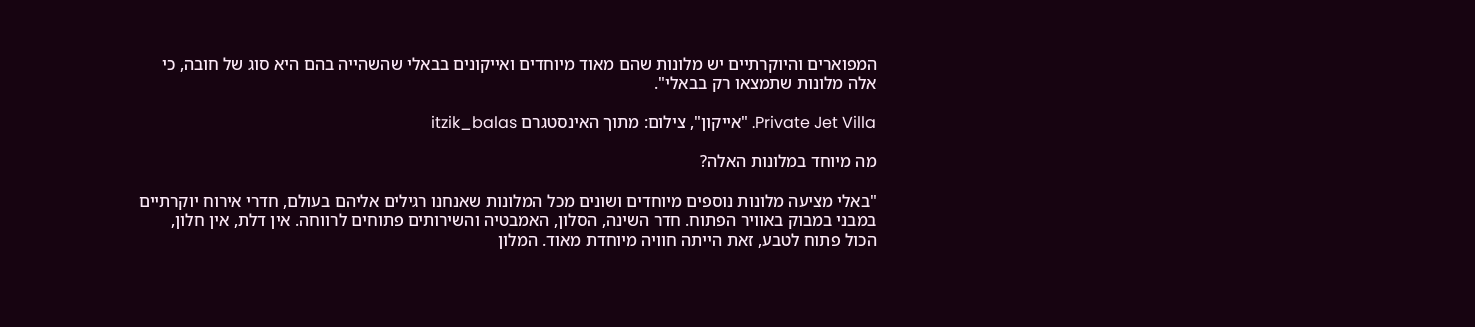המפוארים והיוקרתיים יש מלונות שהם מאוד מיוחדים ואייקונים בבאלי שהשהייה בהם היא סוג של חובה, כי אלה מלונות שתמצאו רק בבאלי".

Private Jet Villa. "אייקון", צילום: מתוך האינסטגרם itzik_balas

מה מיוחד במלונות האלה?

"באלי מציעה מלונות נוספים מיוחדים ושונים מכל המלונות שאנחנו רגילים אליהם בעולם, חדרי אירוח יוקרתיים במבני במבוק באוויר הפתוח. חדר השינה, הסלון, האמבטיה והשירותים פתוחים לרווחה. אין דלת, אין חלון, הכול פתוח לטבע, זאת הייתה חוויה מיוחדת מאוד. המלון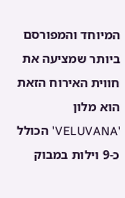המיוחד והמפורסם ביותר שמציעה את חווית האירוח הזאת הוא מלון 'VELUVANA' הכולל כ-9 וילות במבוק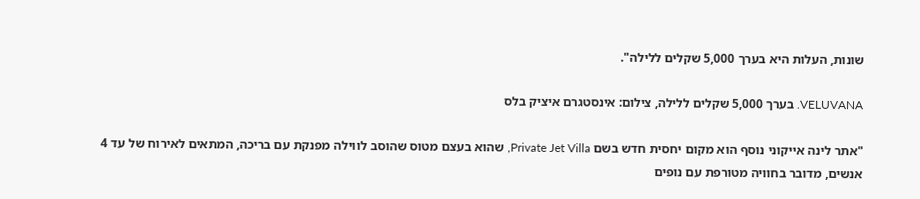שונות, העלות היא בערך 5,000 שקלים ללילה".

VELUVANA. בערך 5,000 שקלים ללילה, צילום: אינסטגרם איציק בלס

"אתר לינה אייקוני נוסף הוא מקום יחסית חדש בשם Private Jet Villa, שהוא בעצם מטוס שהוסב לווילה מפנקת עם בריכה, המתאים לאירוח של עד 4 אנשים, מדובר בחוויה מטורפת עם נופים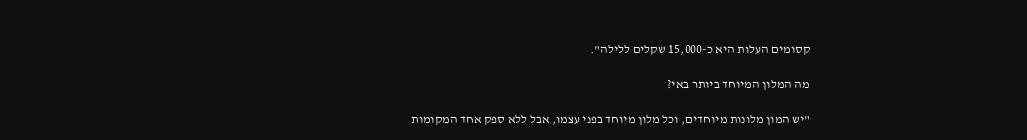קסומים העלות היא כ-15,000 שקלים ללילה".

מה המלון המיוחד ביותר באי?

"יש המון מלונות מיוחדים, וכל מלון מיוחד בפני עצמו, אבל ללא ספק אחד המקומות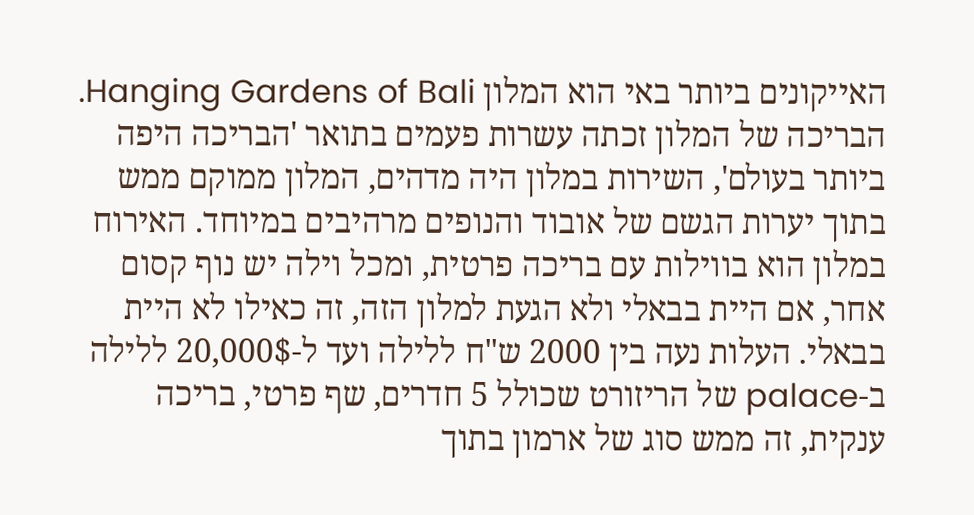האייקונים ביותר באי הוא המלון Hanging Gardens of Bali. הבריכה של המלון זכתה עשרות פעמים בתואר 'הבריכה היפה ביותר בעולם', השירות במלון היה מדהים, המלון ממוקם ממש בתוך יערות הגשם של אובוד והנופים מרהיבים במיוחד. האירוח במלון הוא בווילות עם בריכה פרטית, ומכל וילה יש נוף קסום אחר, אם היית בבאלי ולא הגעת למלון הזה, זה כאילו לא היית בבאלי. העלות נעה בין 2000 ש"ח ללילה ועד ל-20,000$ ללילה ב-palace של הריזורט שכולל 5 חדרים, שף פרטי, בריכה ענקית, זה ממש סוג של ארמון בתוך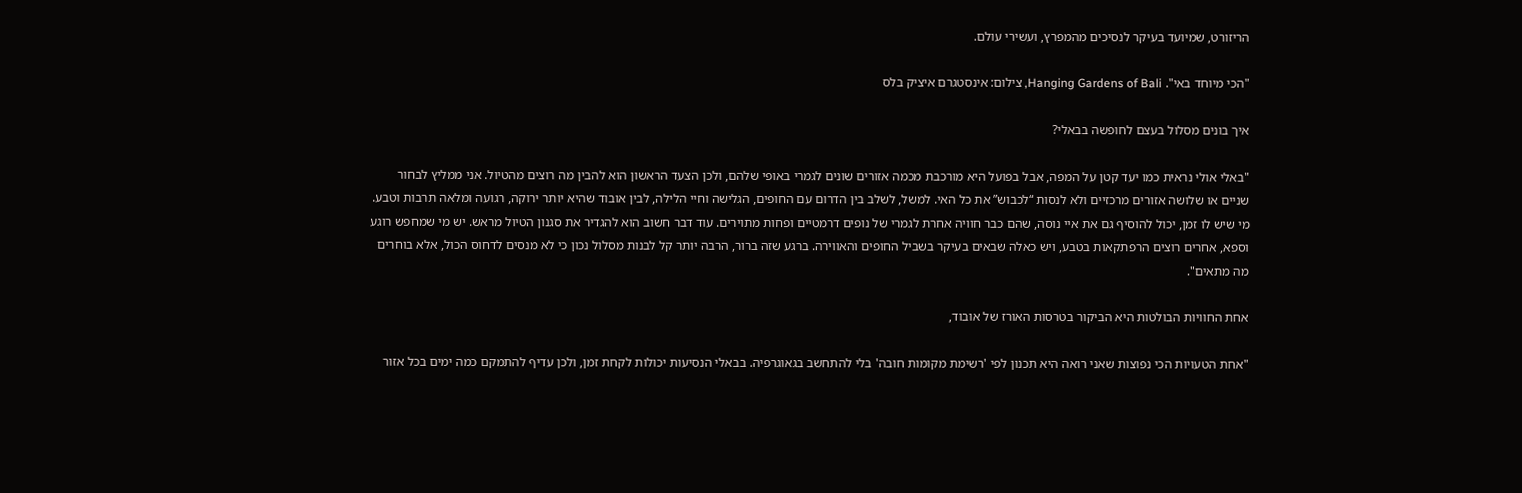הריזורט, שמיועד בעיקר לנסיכים מהמפרץ, ועשירי עולם.

"הכי מיוחד באי". Hanging Gardens of Bali, צילום: אינסטגרם איציק בלס

איך בונים מסלול בעצם לחופשה בבאלי?

"באלי אולי נראית כמו יעד קטן על המפה, אבל בפועל היא מורכבת מכמה אזורים שונים לגמרי באופי שלהם, ולכן הצעד הראשון הוא להבין מה רוצים מהטיול. אני ממליץ לבחור שניים או שלושה אזורים מרכזיים ולא לנסות “לכבוש” את כל האי. למשל, לשלב בין הדרום עם החופים, הגלישה וחיי הלילה, לבין אובוד שהיא יותר ירוקה, רגועה ומלאה תרבות וטבע. מי שיש לו זמן, יכול להוסיף גם את איי נוסה, שהם כבר חוויה אחרת לגמרי של נופים דרמטיים ופחות מתוירים. עוד דבר חשוב הוא להגדיר את סגנון הטיול מראש. יש מי שמחפש רוגע וספא, אחרים רוצים הרפתקאות בטבע, ויש כאלה שבאים בעיקר בשביל החופים והאווירה. ברגע שזה ברור, הרבה יותר קל לבנות מסלול נכון כי לא מנסים לדחוס הכול, אלא בוחרים מה מתאים".

אחת החוויות הבולטות היא הביקור בטרסות האורז של אובוד,

"אחת הטעויות הכי נפוצות שאני רואה היא תכנון לפי 'רשימת מקומות חובה' בלי להתחשב בגאוגרפיה. בבאלי הנסיעות יכולות לקחת זמן, ולכן עדיף להתמקם כמה ימים בכל אזור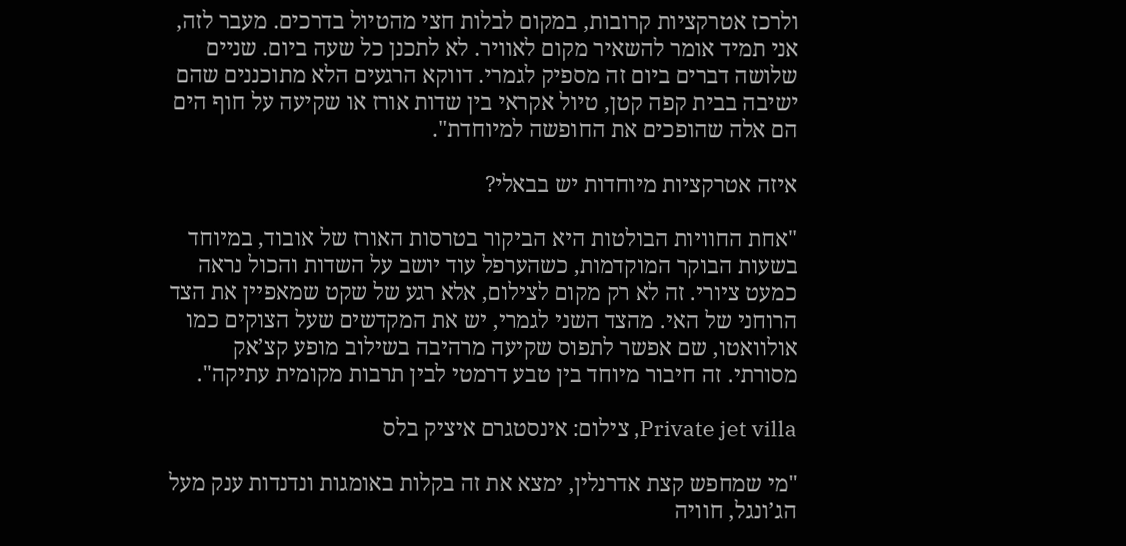ולרכז אטרקציות קרובות, במקום לבלות חצי מהטיול בדרכים. מעבר לזה, אני תמיד אומר להשאיר מקום לאוויר. לא לתכנן כל שעה ביום. שניים שלושה דברים ביום זה מספיק לגמרי. דווקא הרגעים הלא מתוכננים שהם ישיבה בבית קפה קטן, טיול אקראי בין שדות אורז או שקיעה על חוף הים הם אלה שהופכים את החופשה למיוחדת".

איזה אטרקציות מיוחדות יש בבאלי?

"אחת החוויות הבולטות היא הביקור בטרסות האורז של אובוד, במיוחד בשעות הבוקר המוקדמות, כשהערפל עוד יושב על השדות והכול נראה כמעט ציורי. זה לא רק מקום לצילום, אלא רגע של שקט שמאפיין את הצד הרוחני של האי. מהצד השני לגמרי, יש את המקדשים שעל הצוקים כמו אולוואטו, שם אפשר לתפוס שקיעה מרהיבה בשילוב מופע קצ’אק מסורתי. זה חיבור מיוחד בין טבע דרמטי לבין תרבות מקומית עתיקה".

Private jet villa, צילום: אינסטגרם איציק בלס

"מי שמחפש קצת אדרנלין, ימצא את זה בקלות באומגות ונדנדות ענק מעל הג’ונגל, חוויה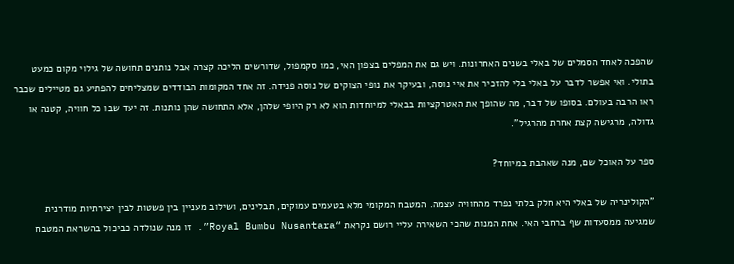שהפכה לאחד הסמלים של באלי בשנים האחרונות. ויש גם את המפלים בצפון האי, כמו סקמפול, שדורשים הליכה קצרה אבל נותנים תחושה של גילוי מקום כמעט בתולי. ואי אפשר לדבר על באלי בלי להזכיר את איי נוסה, ובעיקר את נופי הצוקים של נוסה פנידה. זה אחד המקומות הבודדים שמצליחים להפתיע גם מטיילים שכבר ראו הרבה בעולם. בסופו של דבר, מה שהופך את האטרקציות בבאלי למיוחדות הוא לא רק היופי שלהן, אלא התחושה שהן נותנות. זה יעד שבו כל חוויה, קטנה או גדולה, מרגישה קצת אחרת מהרגיל".

ספר על האוכל שם, מנה שאהבת במיוחד?

"הקולינריה של באלי היא חלק בלתי נפרד מהחוויה עצמה. המטבח המקומי מלא בטעמים עמוקים, תבלינים, ושילוב מעניין בין פשטות לבין יצירתיות מודרנית שמגיעה ממסעדות שף ברחבי האי. אחת המנות שהכי השאירה עליי רושם נקראת “Royal Bumbu Nusantara”. זו מנה שנולדה כביכול בהשראת המטבח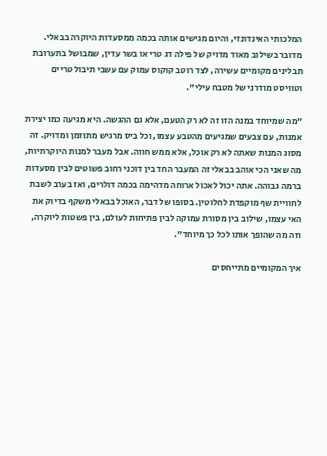המלכותי האינדונזי, והיום מגישים אותה בכמה ממסעדות היוקרה בבאלי. מדובר בשילוב מאוד מדויק של פילה דג טרי או בשר עדין, שמבושל בתערובת תבלינים מקומיים עשירה, לצד רוטב קוקוס עמוק עם עשבי תיבול טריים וטוויסט מודרני של מטבח עילי".

"מה שמיוחד במנה הזו זה לא רק הטעם, אלא גם ההגשה. היא מגיעה כמו יצירת אמנות, עם צבעים שמגיעים מהטבע עצמו, וכל ביס מרגיש מתוזמן ומדויק. זה מסוג המנות שאתה לא רק אוכל, אלא ממש חווה. אבל מעבר למנות היוקרתיות, מה שאני הכי אוהב בבאלי זה המעבר החד בין דוכני רחוב פשוטים לבין מסעדות ברמה גבוהה. אתה יכול לאכול ארוחה מדהימה בכמה דולרים, ואז בערב לשבת לחוויית שף מוקפדת לחלוטין. בסופו של דבר, האוכל בבאלי משקף בדיוק את האי עצמו, שילוב בין מסורת עמוקה לבין פתיחות לעולם, בין פשטות ליוקרה, וזה מה שהופך אותו לכל כך מיוחד".

איך המקומיים מתייחסים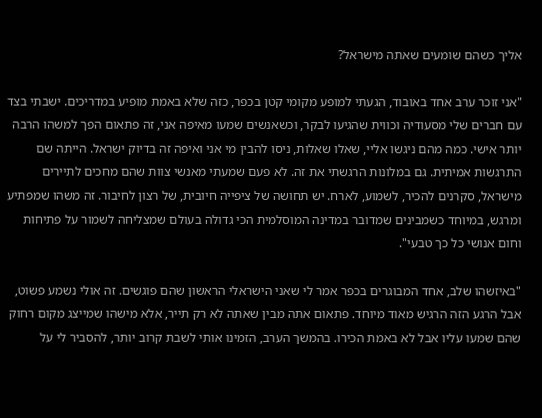אליך כשהם שומעים שאתה מישראל?

"אני זוכר ערב אחד באובוד, הגעתי למופע מקומי קטן בכפר, כזה שלא באמת מופיע במדריכים. ישבתי בצד עם חברים שלי מסעודיה וכווית שהגיעו לבקר, וכשאנשים שמעו מאיפה אני, זה פתאום הפך למשהו הרבה יותר אישי. כמה מהם ניגשו אליי, שאלו שאלות, ניסו להבין מי אני ואיפה זה בדיוק ישראל. הייתה שם התרגשות אמיתית. גם במלונות הרגשתי את זה. לא פעם שמעתי מאנשי צוות שהם מחכים לתיירים מישראל, סקרנים להכיר, לשמוע, לארח. יש תחושה של ציפייה חיובית, של רצון לחיבור. זה משהו שמפתיע ומרגש, במיוחד כשמבינים שמדובר במדינה המוסלמית הכי גדולה בעולם שמצליחה לשמור על פתיחות וחום אנושי כל כך טבעי".

"באיזשהו שלב, אחד המבוגרים בכפר אמר לי שאני הישראלי הראשון שהם פוגשים. זה אולי נשמע פשוט, אבל הרגע הזה הרגיש מאוד מיוחד. פתאום אתה מבין שאתה לא רק תייר, אלא מישהו שמייצג מקום רחוק שהם שמעו עליו אבל לא באמת הכירו. בהמשך הערב, הזמינו אותי לשבת קרוב יותר, להסביר לי על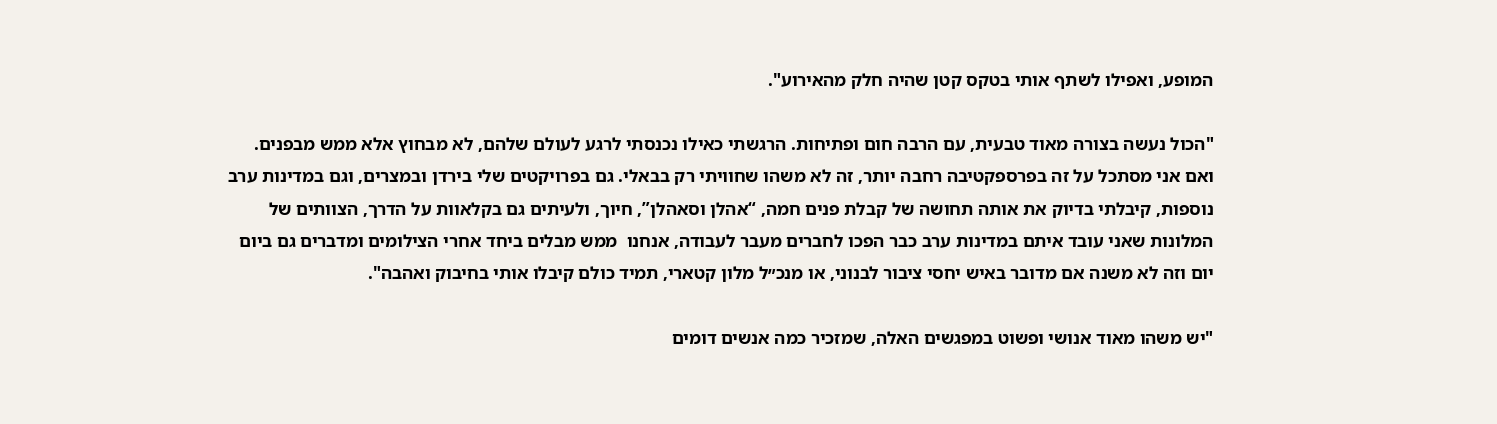המופע, ואפילו לשתף אותי בטקס קטן שהיה חלק מהאירוע".

"הכול נעשה בצורה מאוד טבעית, עם הרבה חום ופתיחות. הרגשתי כאילו נכנסתי לרגע לעולם שלהם, לא מבחוץ אלא ממש מבפנים. ואם אני מסתכל על זה בפרספקטיבה רחבה יותר, זה לא משהו שחוויתי רק בבאלי. גם בפרויקטים שלי בירדן ובמצרים, וגם במדינות ערב נוספות, קיבלתי בדיוק את אותה תחושה של קבלת פנים חמה, “אהלן וסאהלן”, חיוך, ולעיתים גם בקלאוות על הדרך, הצוותים של המלונות שאני עובד איתם במדינות ערב כבר הפכו לחברים מעבר לעבודה, אנחנו  ממש מבלים ביחד אחרי הצילומים ומדברים גם ביום יום וזה לא משנה אם מדובר באיש יחסי ציבור לבנוני, או מנכ״ל מלון קטארי, תמיד כולם קיבלו אותי בחיבוק ואהבה".

"יש משהו מאוד אנושי ופשוט במפגשים האלה, שמזכיר כמה אנשים דומים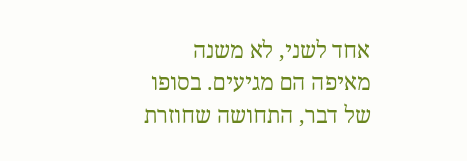אחד לשני, לא משנה מאיפה הם מגיעים. בסופו של דבר, התחושה שחוזרת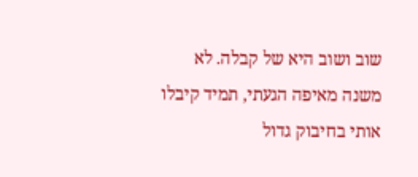שוב ושוב היא של קבלה. לא משנה מאיפה הגעתי, תמיד קיבלו אותי בחיבוק גדול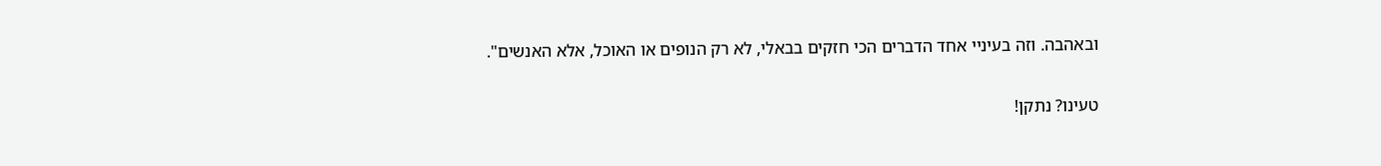ובאהבה. וזה בעיניי אחד הדברים הכי חזקים בבאלי, לא רק הנופים או האוכל, אלא האנשים".

טעינו? נתקן!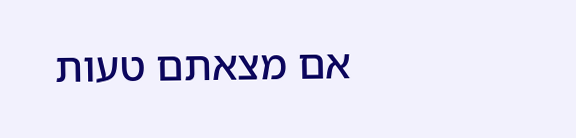אם מצאתם טעות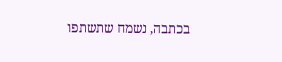בכתבה, נשמח שתשתפו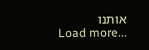אותנו
Load more...